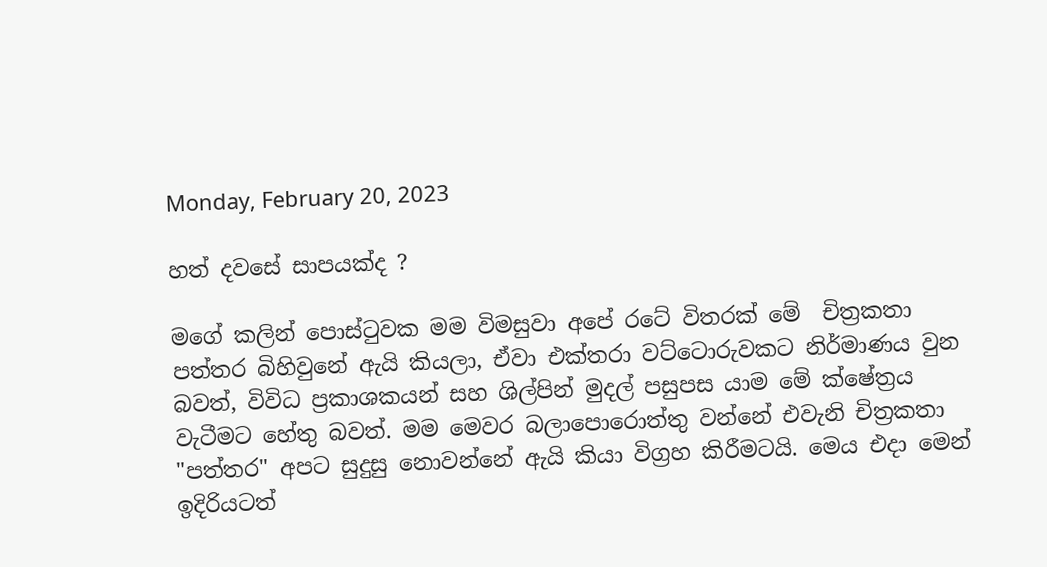Monday, February 20, 2023

හත් දවසේ සාපයක්ද ?

මගේ කලින් පොස්ටුවක මම විමසුවා අපේ රටේ විතරක් මේ  චිත්‍රකතා පත්තර බිහිවුනේ ඇයි කියලා, ඒවා එක්තරා වට්ටොරුවකට නිර්මාණය වුන බවත්, විවිධ ප්‍රකාශකයන් සහ ශිල්පින් මුදල් පසුපස යාම මේ ක්ෂේත්‍රය වැටීමට හේතු බවත්. මම මෙවර බලාපොරොත්තු වන්නේ එවැනි චිත්‍රකතා "පත්තර" අපට සුදුසු නොවන්නේ ඇයි කියා විග්‍රහ කිරීමටයි. මෙය එදා මෙන් ඉදිරියටත්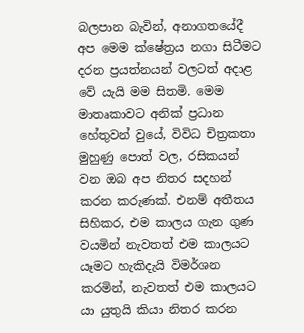බලපාන බැවින්, අනාගතයේදී අප මෙම ක්ෂේත්‍රය නගා සිටීමට දරන ප්‍රයත්නයන් වලටත් අදාළ වේ යැයි මම සිතමි. මෙම මාතෘකාවට අනික් ප්‍රධාන හේතුවන් වුයේ, විවිධ චිත්‍රකතා මුහුණු පොත් වල, රසිකයන් වන ඔබ අප නිතර සදහන් කරන කරුණක්. එනම් අතීතය සිහිකර, එම කාලය ගැන ගුණ වයමින් නැවතත් එම කාලයට යෑමට හැකිදැයි විමර්ශන කරමින්, නැවතත් එම කාලයට යා යුතුයි කියා නිතර කරන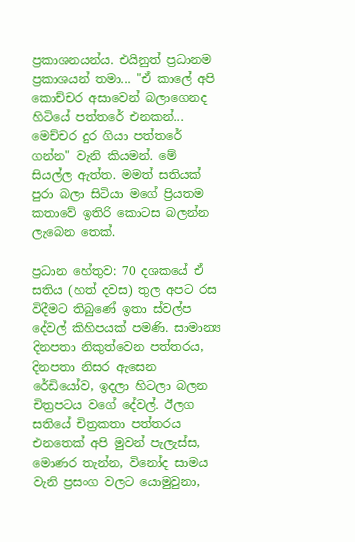ප්‍රකාශනයන්ය. එයිනුත් ප්‍රධානම ප්‍රකාශයන් තමා... "ඒ කාලේ අපි කොච්චර අසාවෙන් බලාගෙනද හිටියේ පත්තරේ එනකන්... මෙච්චර දුර ගියා පත්තරේ ගන්න" වැනි කියමන්. මේ සියල්ල ඇත්ත. මමත් සතියක් පුරා බලා සිටියා මගේ ප්‍රියතම කතාවේ ඉතිරි කොටස බලන්න ලැබෙන තෙක්.

ප්‍රධාන හේතුව: 70 දශකයේ ඒ සතිය (හත් දවස) තුල අපට රස විදීමට තිබුණේ ඉතා ස්වල්ප දේවල් කිහිපයක් පමණි. සාමාන්‍ය දිනපතා නිකුත්වෙන පත්තරය, දිනපතා නිසර ඇසෙන රේඩියෝව, ඉදලා හිටලා බලන චිත්‍රපටය වගේ දේවල්. ඊලග සතියේ චිත්‍රකතා පත්තරය එනතෙක් අපි මුවන් පැලැස්ස, මොණර තැන්න, විනෝද සාමය වැනි ප්‍රසංග වලට යොමුවුනා,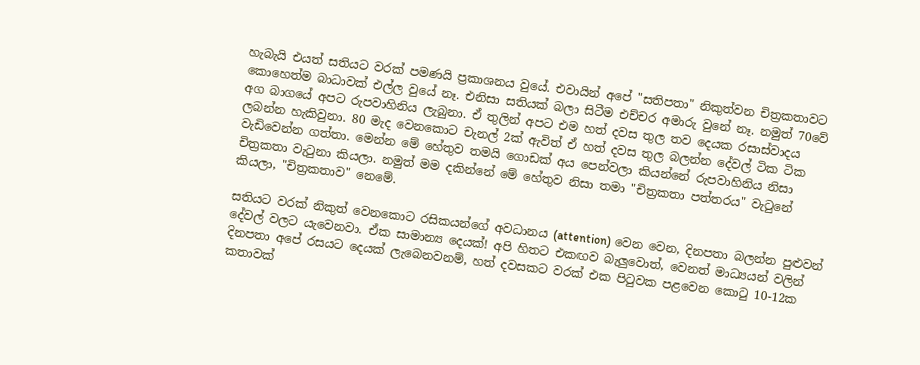හැබැයි එයත් සතියට වරක් පමණයි ප්‍රකාශනය වුයේ. එවායින් අපේ "සතිපතා" නිකුත්වන චිත්‍රකතාවට කොහෙත්ම බාධාවක් එල්ල වුයේ නෑ. එනිසා සතියක් බලා සිටීම එච්චර අමාරු වුනේ නෑ. නමුත් 70වේ අග බාගයේ අපට රුපවාහිනිය ලැබුනා. ඒ තුලින් අපට එම හත් දවස තුල තව දෙයක රසාස්වාදය ලබන්න හැකිවුනා. 80 මැද වෙනකොට චැනල් 2ක් ඇවිත් ඒ හත් දවස තුල බලන්න දේවල් ටික ටික වැඩිවෙන්න ගත්තා. මෙන්න මේ හේතුව තමයි ගොඩක් අය පෙන්වලා කියන්නේ රුපවාහිනිය නිසා චිත්‍රකතා වැටුනා කියලා. නමුත් මම දකින්නේ මේ හේතුව නිසා තමා "චිත්‍රකතා පත්තරය" වැටුනේ කියලා, "චිත්‍රකතාව" නෙමේ.

සතියට වරක් නිකුත් වෙනකොට රසිකයන්ගේ අවධානය (attention) වෙන වෙන, දිනපතා බලන්න පුළුවන් දේවල් වලට යැවෙනවා. ඒක සාමාන්‍ය දෙයක්! අපි හිතට එකඟව බැලුවොත්, වෙනත් මාධ්‍යයන් වලින් දිනපතා අපේ රසයට දෙයක් ලැබෙනවනම්, හත් දවසකට වරක් එක පිටුවක පළවෙන කොටු 10-12ක කතාවක්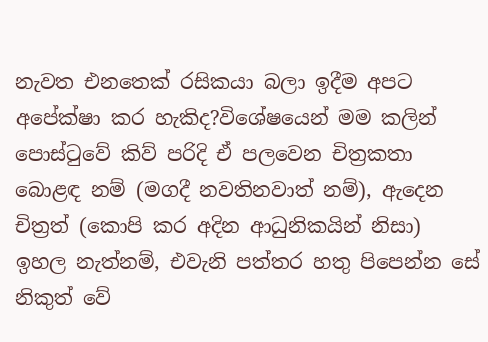නැවත එනතෙක් රසිකයා බලා ඉදීම අපට අපේක්ෂා කර හැකිද?විශේෂයෙන් මම කලින් පොස්ටුවේ කිව් පරිදි ඒ පලවෙන චිත්‍රකතා බොළඳ නම් (මගදී නවතිනවාත් නම්), ඇදෙන චිත්‍රත් (කොපි කර අදින ආධුනිකයින් නිසා) ඉහල නැත්නම්, එවැනි පත්තර හතු පිපෙන්න සේ නිකුත් වේ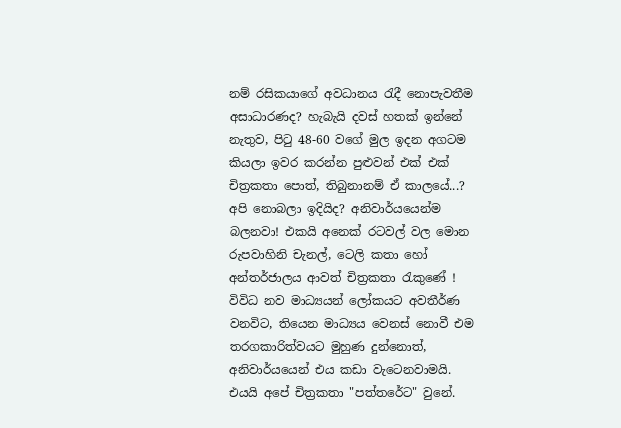නම් රසිකයාගේ අවධානය රැදී නොපැවතීම අසාධාරණද? හැබැයි දවස් හතක් ඉන්නේ නැතුව, පිටු 48-60 වගේ මුල ඉදන අගටම කියලා ඉවර කරන්න පුළුවන් එක් එක් චිත්‍රකතා පොත්, තිබුනානම් ඒ කාලයේ...? අපි නොබලා ඉදියිද? අනිවාර්යයෙන්ම බලනවා! එකයි අනෙක් රටවල් වල මොන රුපවාහිනි චැනල්, ටෙලි කතා හෝ අන්තර්ජාලය ආවත් චිත්‍රකතා රැකුණේ ! විවිධ නව මාධ්‍යයන් ලෝකයට අවතීර්ණ වනවිට, තියෙන මාධ්‍යය වෙනස් නොවී එම තරගකාරිත්වයට මුහුණ දුන්නොත්, අනිවාර්යයෙන් එය කඩා වැටෙනවාමයි. එයයි අපේ චිත්‍රකතා "පත්තරේට" වුනේ.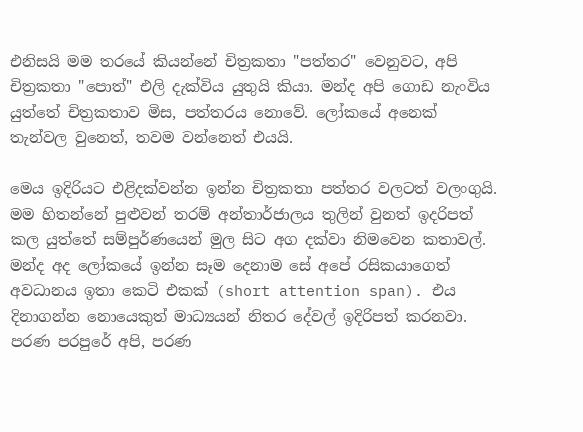එනිසයි මම තරයේ කියන්නේ චිත්‍රකතා "පත්තර" වෙනුවට, අපි චිත්‍රකතා "පොත්" එලි දැක්විය යුතුයි කියා. මන්ද අපි ගොඩ නැංවිය යුත්තේ චිත්‍රකතාව මිස, පත්තරය නොවේ. ලෝකයේ අනෙක් තැන්වල වුනෙත්, තවම වන්නෙත් එයයි.

මෙය ඉදිරියට එළිදක්වන්න ඉන්න චිත්‍රකතා පත්තර වලටත් වලංගුයි. මම හිතන්නේ පුළුවන් තරම් අන්තාර්ජාලය තුලින් වුනත් ඉදරිපත් කල යුත්තේ සම්පුර්ණයෙන් මුල සිට අග දක්වා නිමවෙන කතාවල්. මන්ද අද ලෝකයේ ඉන්න සෑම දෙනාම සේ අපේ රසිකයාගෙත් අවධානය ඉතා කෙටි එකක් (short attention span). එය දිනාගන්න නොයෙකුත් මාධ්‍යයන් නිතර දේවල් ඉදිරිපත් කරනවා. පරණ පරපුරේ අපි, පරණ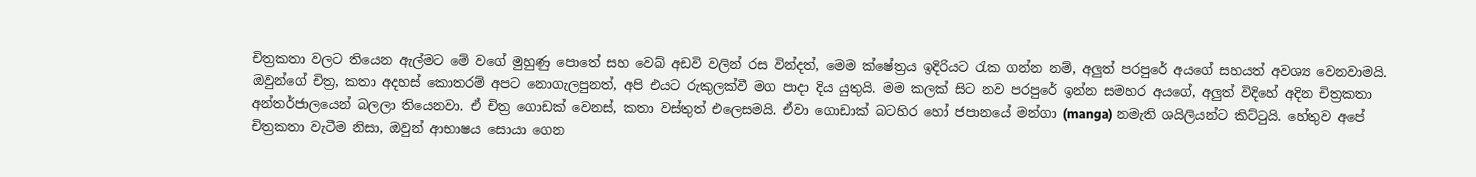චිත්‍රකතා වලට තියෙන ඇල්මට මේ වගේ මුහුණු පොතේ සහ වෙබ් අඩවි වලින් රස වින්දත්, මෙම ක්ෂේත්‍රය ඉදිරියට රැක ගන්න නම්, අලුත් පරපුරේ අයගේ සහයත් අවශ්‍ය වෙනවාමයි. ඔවුන්ගේ චිත්‍ර, කතා අදහස් කොතරම් අපට නොගැලපුනත්, අපි එයට රුකුලක්වී මග පාදා දිය යුතුයි. මම කලක් සිට නව පරපුරේ ඉන්න සමහර අයගේ, අලුත් විදිහේ අදින චිත්‍රකතා අන්තර්ජාලයෙන් බලලා තියෙනවා. ඒ චිත්‍ර ගොඩක් වෙනස්, කතා වස්තුත් එලෙසමයි. ඒවා ගොඩාක් බටහිර හෝ ජපානයේ මන්ගා (manga) නමැති ශයිලියන්ට කිට්ටුයි. හේතුව අපේ චිත්‍රකතා වැටීම නිසා, ඔවුන් ආභාෂය සොයා ගෙන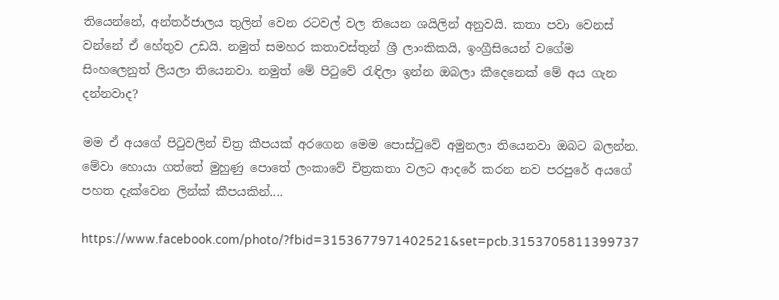තියෙන්නේ, අන්තර්ජාලය තුලින් වෙන රටවල් වල තියෙන ශයිලින් අනුවයි. කතා පවා වෙනස් වන්නේ ඒ හේතුව උඩයි. නමුත් සමහර කතාවස්තුන් ශ්‍රී ලාංකිකයි, ඉංග්‍රීසියෙන් වගේම සිංහලෙනුත් ලියලා තියෙනවා. නමුත් මේ පිටුවේ රැඳිලා ඉන්න ඔබලා කීදෙනෙක් මේ අය ගැන දන්නවාද?

මම ඒ අයගේ පිටුවලින් චිත්‍ර කීපයක් අරගෙන මෙම පොස්ටුවේ අමුනලා තියෙනවා ඔබට බලන්න. මේවා හොයා ගත්තේ මුහුණු පොතේ ලංකාවේ චිත්‍රකතා වලට ආදරේ කරන නව පරපුරේ අයගේ පහත දැක්වෙන ලින්ක් කීපයකින්....

https://www.facebook.com/photo/?fbid=3153677971402521&set=pcb.3153705811399737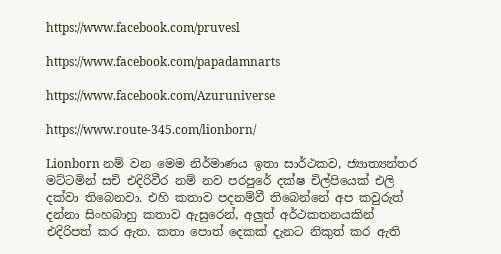https://www.facebook.com/pruvesl

https://www.facebook.com/papadamnarts

https://www.facebook.com/Azuruniverse

https://www.route-345.com/lionborn/

Lionborn නම් වන මෙම නිර්මාණය ඉතා සාර්ථකව, ජ්‍යාත්‍යන්තර මට්ටමින් සචි එදිරිවීර නම් නව පරපුරේ දක්ෂ චිල්පියෙක් එලි දක්වා තිබෙනවා. එහි කතාව පදනම්වී තිබෙන්නේ අප කවුරුත් දන්නා සිංහබාහු කතාව ඇසුරෙන්, අලුත් අර්ථකතනයකින් එදිරිපත් කර ඇත. කතා පොත් දෙකක් දැනට නිකුත් කර ඇති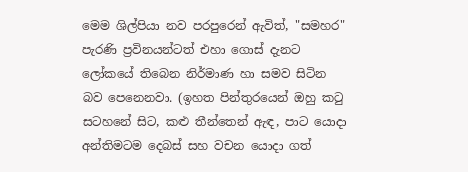මෙම ශිල්පියා නව පරපුරෙන් ඇවිත්, "සමහර" පැරණි ප්‍රවිනයන්ටත් එහා ගොස් දැනට ලෝකයේ තිබෙන නිර්මාණ හා සමව සිටින බව පෙනෙනවා. (ඉහත පින්තුරයෙන් ඔහු කටු සටහනේ සිට, කළු තීන්තෙන් ඇඳ, පාට යොදා අන්තිමටම දෙබස් සහ වචන යොදා ගත්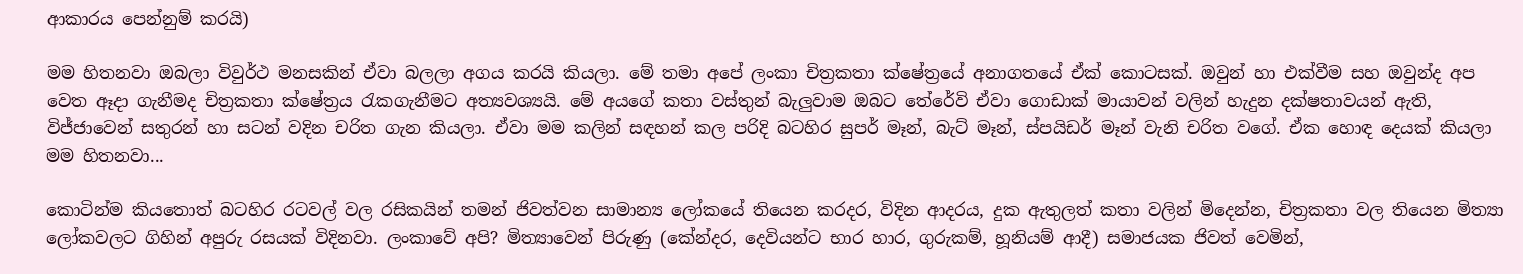ආකාරය පෙන්නුම් කරයි)

මම හිතනවා ඔබලා විවුර්ථ මනසකින් ඒවා බලලා අගය කරයි කියලා. මේ තමා අපේ ලංකා චිත්‍රකතා ක්ෂේත්‍රයේ අනාගතයේ ඒක් කොටසක්. ඔවුන් හා එක්වීම සහ ඔවුන්ද අප වෙත ඈදා ගැනීමද චිත්‍රකතා ක්ෂේත්‍රය රැකගැනීමට අත්‍යවශ්‍යයි. මේ අයගේ කතා වස්තුන් බැලුවාම ඔබට තේරේවි ඒවා ගොඩාක් මායාවන් වලින් හැදුන දක්ෂතාවයන් ඇති, විජ්ජාවෙන් සතුරන් හා සටන් වදින චරිත ගැන කියලා. ඒවා මම කලින් සඳහන් කල පරිදි බටහිර සුපර් මෑන්, බැට් මෑන්, ස්පයිඩර් මෑන් වැනි චරිත වගේ. ඒක හොඳ දෙයක් කියලා මම හිතනවා...

කොටින්ම කියතොත් බටහිර රටවල් වල රසිකයින් තමන් ජිවත්වන සාමාන්‍ය ලෝකයේ තියෙන කරදර, විදින ආදරය, දුක ඇතුලත් කතා වලින් මිදෙන්න, චිත්‍රකතා වල තියෙන මිත්‍යා ලෝකවලට ගිහින් අපුරු රසයක් විදිනවා. ලංකාවේ අපි? මිත්‍යාවෙන් පිරුණු (කේන්දර, දෙවියන්ට භාර හාර, ගුරුකම්, හූනියම් ආදී) සමාජයක ජිවත් වෙමින්,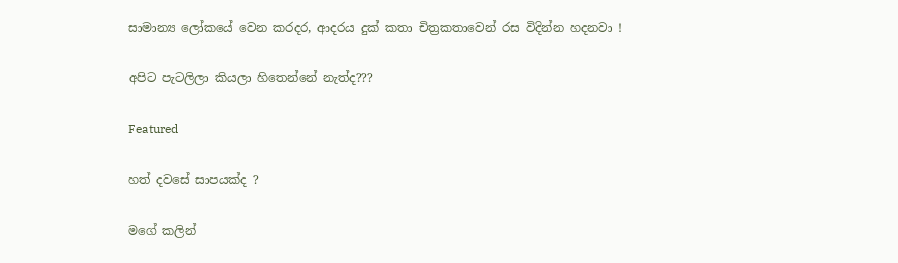සාමාන්‍ය ලෝකයේ වෙන කරදර, ආදරය දුක් කතා චිත්‍රකතාවෙන් රස විදින්න හදනවා !

අපිට පැටලිලා කියලා හිතෙන්නේ නැත්ද???

Featured

හත් දවසේ සාපයක්ද ?

මගේ කලින්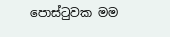පොස්ටුවක මම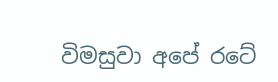විමසුවා අපේ රටේ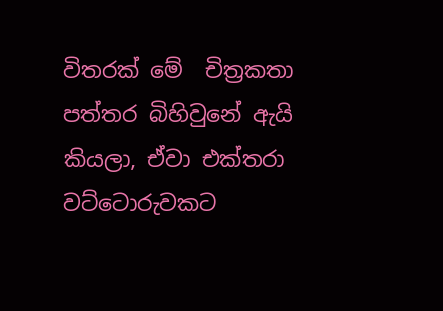විතරක් මේ  චිත්‍රකතා පත්තර බිහිවුනේ ඇයි කියලා, ඒවා එක්තරා වට්ටොරුවකට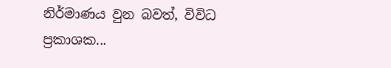නිර්මාණය වුන බවත්, විවිධ ප්‍රකාශක...